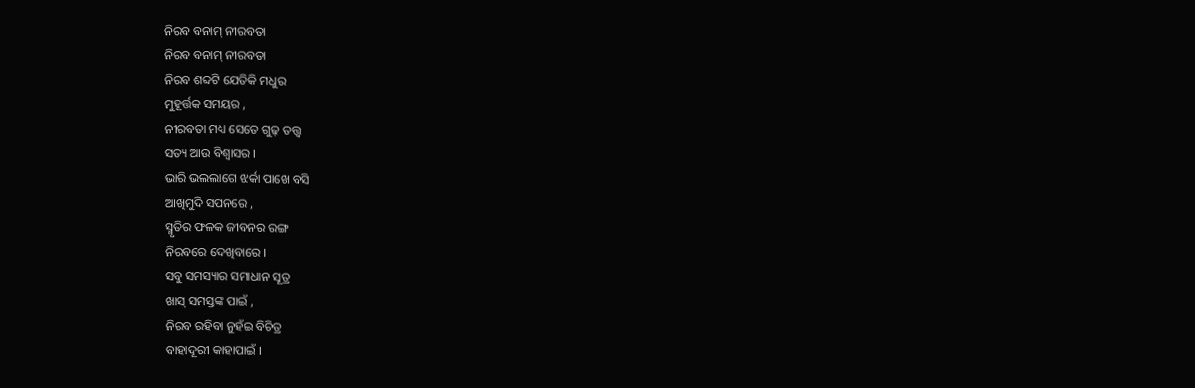ନିରବ ବନାମ୍ ନୀରବତା
ନିରବ ବନାମ୍ ନୀରବତା
ନିରବ ଶବ୍ଦଟି ଯେତିକି ମଧୁର
ମୁହୂର୍ତ୍ତକ ସମୟର ,
ନୀରବତା ମଧ୍ୟ ସେତେ ଗୁଢ଼ ତତ୍ତ୍ଵ
ସତ୍ୟ ଆଉ ବିଶ୍ଵାସର ।
ଭାରି ଭଲଲାଗେ ଝର୍କା ପାଖେ ବସି
ଆଖିମୁଦି ସପନରେ ,
ସ୍ମୃତିର ଫଳକ ଜୀବନର ରଙ୍ଗ
ନିରବରେ ଦେଖିବାରେ ।
ସବୁ ସମସ୍ୟାର ସମାଧାନ ସୂତ୍ର
ଖାସ୍ ସମସ୍ତଙ୍କ ପାଇଁ ,
ନିରବ ରହିବା ନୁହଁଇ ବିଚିତ୍ର
ବାହାଦୂରୀ କାହାପାଇଁ ।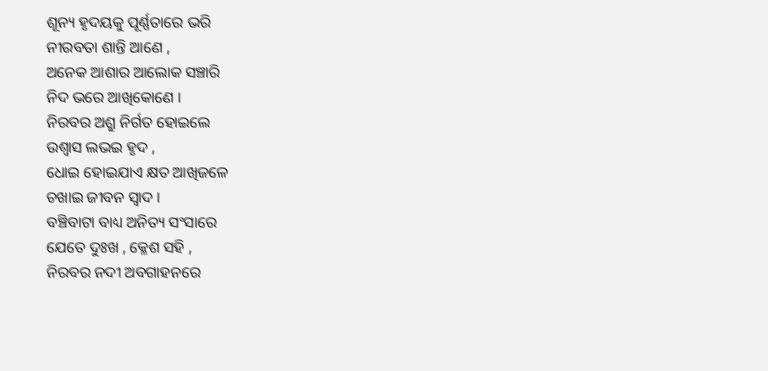ଶୂନ୍ୟ ହୃଦୟକୁ ପୂର୍ଣ୍ଣତାରେ ଭରି
ନୀରବତା ଶାନ୍ତି ଆଣେ ,
ଅନେକ ଆଶାର ଆଲୋକ ସଞ୍ଚାରି
ନିଦ ଭରେ ଆଖିକୋଣେ ।
ନିରବର ଅଶ୍ରୁ ନିର୍ଗତ ହୋଇଲେ
ଉଶ୍ୱାସ ଲଭଇ ହୃଦ ,
ଧୋଇ ହୋଇଯାଏ କ୍ଷତ ଆଖିଜଳେ
ଚଖାଇ ଜୀବନ ସ୍ଵାଦ ।
ବଞ୍ଚିବାଟା ବାଧ୍ୟ ଅନିତ୍ୟ ସଂସାରେ
ଯେତେ ଦୁଃଖ , କ୍ଳେଶ ସହି ,
ନିରବର ନଦୀ ଅବଗାହନରେ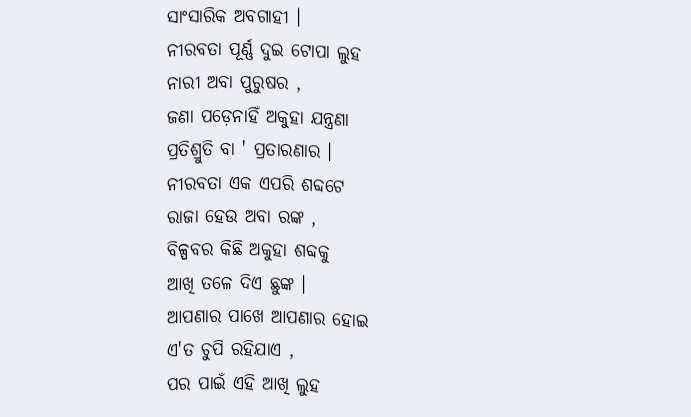ସାଂସାରିକ ଅବଗାହୀ ।
ନୀରବତା ପୂର୍ଣ୍ଣ ଦୁଇ ଟୋପା ଲୁହ
ନାରୀ ଅବା ପୁରୁଷର ,
ଜଣା ପଡ଼େନାହିଁ ଅକୁହା ଯନ୍ତ୍ରଣା
ପ୍ରତିଶ୍ରୁତି ବା ' ପ୍ରତାରଣାର ।
ନୀରବତା ଏକ ଏପରି ଶବ୍ଦଟେ
ରାଜା ହେଉ ଅବା ରଙ୍କ ,
ବିଳ୍ପବର କିଛି ଅକୁହା ଶବ୍ଦକୁ
ଆଖି ତଳେ ଦିଏ ଛୁଙ୍କ ।
ଆପଣାର ପାଖେ ଆପଣାର ହୋଇ
ଏ'ତ ଚୁପି ରହିଯାଏ ,
ପର ପାଇଁ ଏହି ଆଖି ଲୁହ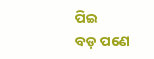ପିଇ
ବଡ଼ ପଣେ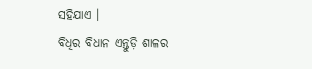ସହିଯାଏ ।
ବିଧିର ବିଧାନ ଏନ୍ତୁଡ଼ି ଶାଳର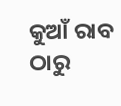କୁଆଁ ରାବ ଠାରୁ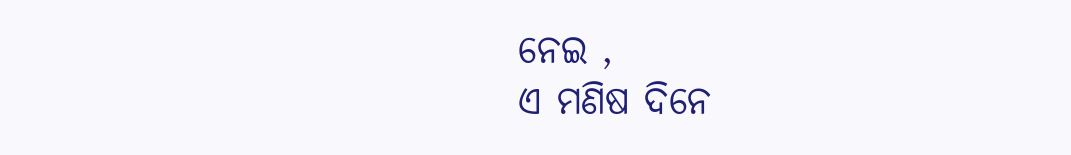ନେଇ ,
ଏ ମଣିଷ ଦିନେ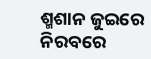ଶ୍ମଶାନ ଜୁଇରେ
ନିରବରେ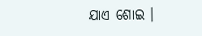ଯାଏ ଶୋଇ ।